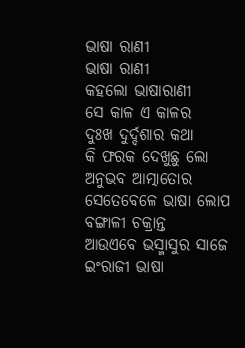ଭାଷା ରାଣୀ
ଭାଷା ରାଣୀ
କହଲୋ ଭାଷାରାଣୀ
ସେ କାଳ ଏ କାଳର
ଦୁଃଖ ଦୁର୍ଦ୍ଦଶାର କଥା
କି ଫରକ ଦେଖୁଛୁ ଲୋ
ଅନୁଭବ ଆତ୍ମାତୋର
ସେତେବେଳେ ଭାଷା ଲୋପ
ବଙ୍ଗାଳୀ ଚକ୍ରାନ୍ତ
ଆଉଏବେ ଭସ୍ମାସୁର ସାଜେ
ଇଂରାଜୀ ଭାଷା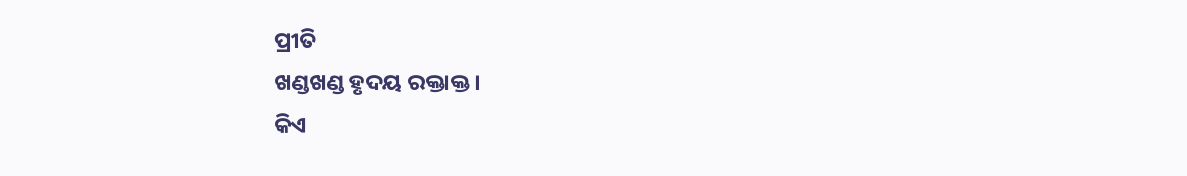ପ୍ରୀତି
ଖଣ୍ଡଖଣ୍ଡ ହୃଦୟ ରକ୍ତାକ୍ତ ।
କିଏ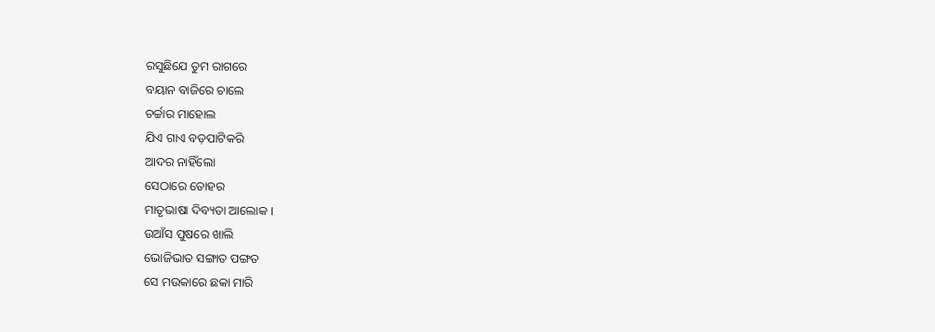ରସୁଛିଯେ ତୁମ ରାଗରେ
ବୟାନ ବାଜିରେ ଚାଲେ
ଚର୍ଚ୍ଚାର ମାହୋଲ
ଯିଏ ଗାଏ ବଡ଼ପାଟିକରି
ଆଦର ନାହିଁଲୋ
ସେଠାରେ ତୋହର
ମାତୃଭାଷା ଦିବ୍ୟତା ଆଲୋକ ।
ଉଆଁସ ପୁଷରେ ଖାଲି
ଭୋଜିଭାତ ସଙ୍ଗାତ ପଙ୍ଗତ
ସେ ମଉକାରେ ଛକା ମାରି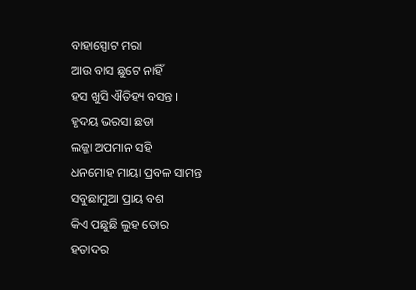ବାହାସ୍ପୋଟ ମରା
ଆଉ ବାସ ଛୁଟେ ନାହିଁ
ହସ ଖୁସି ଐତିହ୍ୟ ବସନ୍ତ ।
ହୃଦୟ ଭରସା ଛଡା
ଲଜ୍ଜା ଅପମାନ ସହି
ଧନମୋହ ମାୟା ପ୍ରବଳ ସାମନ୍ତ
ସବୁଛାମୁଆ ପ୍ରାୟ ବଶ
କିଏ ପଛୁଛି ଲୁହ ତୋର
ହତାଦର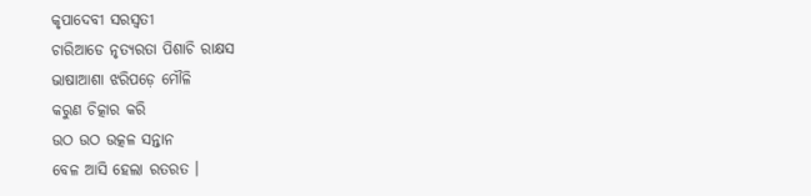କୃପାଦେବୀ ସରସ୍ୱତୀ
ଚାରିଆଡେ ନୃତ୍ୟରତା ପିଶାଚି ରାକ୍ଷସ
ଭାଷାଆଶା ଝରିପଡ଼େ ମୌଳି
କରୁଣ ଚିତ୍କାର କରି
ଉଠ ଉଠ ଉତ୍କଳ ସନ୍ତାନ
ବେଳ ଆସି ହେଲା ରତରତ ।